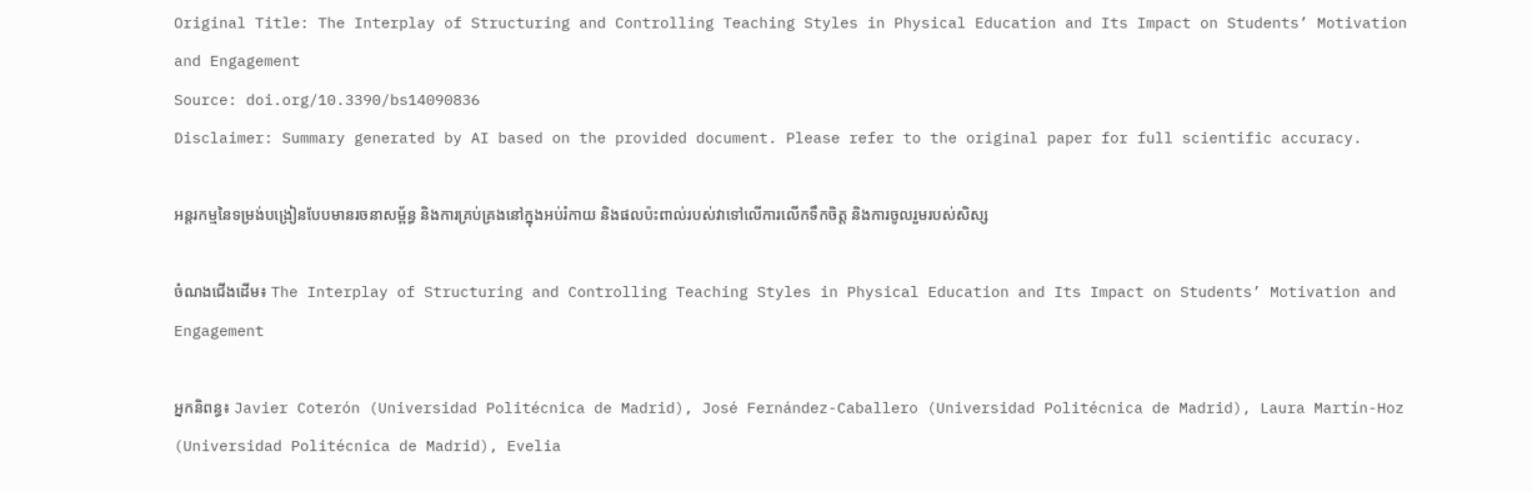Original Title: The Interplay of Structuring and Controlling Teaching Styles in Physical Education and Its Impact on Students’ Motivation and Engagement
Source: doi.org/10.3390/bs14090836
Disclaimer: Summary generated by AI based on the provided document. Please refer to the original paper for full scientific accuracy.

អន្តរកម្មនៃទម្រង់បង្រៀនបែបមានរចនាសម្ព័ន្ធ និងការគ្រប់គ្រងនៅក្នុងអប់រំកាយ និងផលប៉ះពាល់របស់វាទៅលើការលើកទឹកចិត្ត និងការចូលរួមរបស់សិស្ស

ចំណងជើងដើម៖ The Interplay of Structuring and Controlling Teaching Styles in Physical Education and Its Impact on Students’ Motivation and Engagement

អ្នកនិពន្ធ៖ Javier Coterón (Universidad Politécnica de Madrid), José Fernández-Caballero (Universidad Politécnica de Madrid), Laura Martín-Hoz (Universidad Politécnica de Madrid), Evelia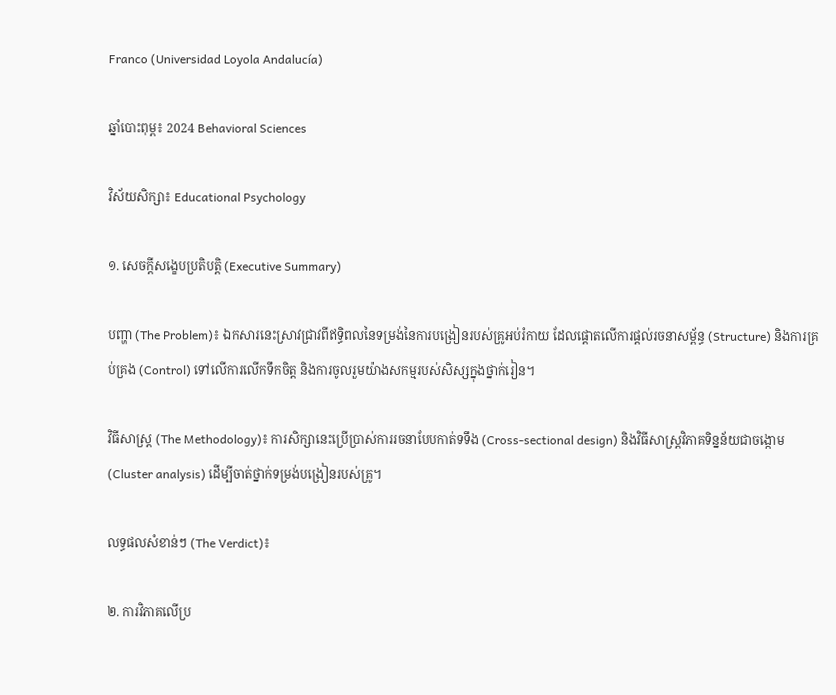Franco (Universidad Loyola Andalucía)

ឆ្នាំបោះពុម្ព៖ 2024 Behavioral Sciences

វិស័យសិក្សា៖ Educational Psychology

១. សេចក្តីសង្ខេបប្រតិបត្តិ (Executive Summary)

បញ្ហា (The Problem)៖ ឯកសារនេះស្រាវជ្រាវពីឥទ្ធិពលនៃទម្រង់នៃការបង្រៀនរបស់គ្រូអប់រំកាយ ដែលផ្តោតលើការផ្តល់រចនាសម្ព័ន្ធ (Structure) និងការគ្រប់គ្រង (Control) ទៅលើការលើកទឹកចិត្ត និងការចូលរួមយ៉ាងសកម្មរបស់សិស្សក្នុងថ្នាក់រៀន។

វិធីសាស្ត្រ (The Methodology)៖ ការសិក្សានេះប្រើប្រាស់ការរចនាបែបកាត់ទទឹង (Cross-sectional design) និងវិធីសាស្ត្រវិភាគទិន្នន័យជាចង្កោម (Cluster analysis) ដើម្បីចាត់ថ្នាក់ទម្រង់បង្រៀនរបស់គ្រូ។

លទ្ធផលសំខាន់ៗ (The Verdict)៖

២. ការវិភាគលើប្រ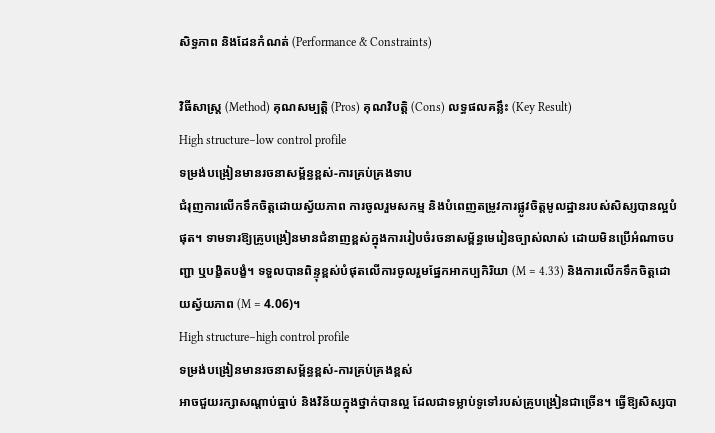សិទ្ធភាព និងដែនកំណត់ (Performance & Constraints)

វិធីសាស្ត្រ (Method) គុណសម្បត្តិ (Pros) គុណវិបត្តិ (Cons) លទ្ធផលគន្លឹះ (Key Result)
High structure–low control profile
ទម្រង់បង្រៀនមានរចនាសម្ព័ន្ធខ្ពស់-ការគ្រប់គ្រងទាប
ជំរុញការលើកទឹកចិត្តដោយស្វ័យភាព ការចូលរួមសកម្ម និងបំពេញតម្រូវការផ្លូវចិត្តមូលដ្ឋានរបស់សិស្សបានល្អបំផុត។ ទាមទារឱ្យគ្រូបង្រៀនមានជំនាញខ្ពស់ក្នុងការរៀបចំរចនាសម្ព័ន្ធមេរៀនច្បាស់លាស់ ដោយមិនប្រើអំណាចបញ្ជា ឬបង្ខិតបង្ខំ។ ទទួលបានពិន្ទុខ្ពស់បំផុតលើការចូលរួមផ្នែកអាកប្បកិរិយា (M = 4.33) និងការលើកទឹកចិត្តដោយស្វ័យភាព (M = 4.06)។
High structure–high control profile
ទម្រង់បង្រៀនមានរចនាសម្ព័ន្ធខ្ពស់-ការគ្រប់គ្រងខ្ពស់
អាចជួយរក្សាសណ្តាប់ធ្នាប់ និងវិន័យក្នុងថ្នាក់បានល្អ ដែលជាទម្លាប់ទូទៅរបស់គ្រូបង្រៀនជាច្រើន។ ធ្វើឱ្យសិស្សបា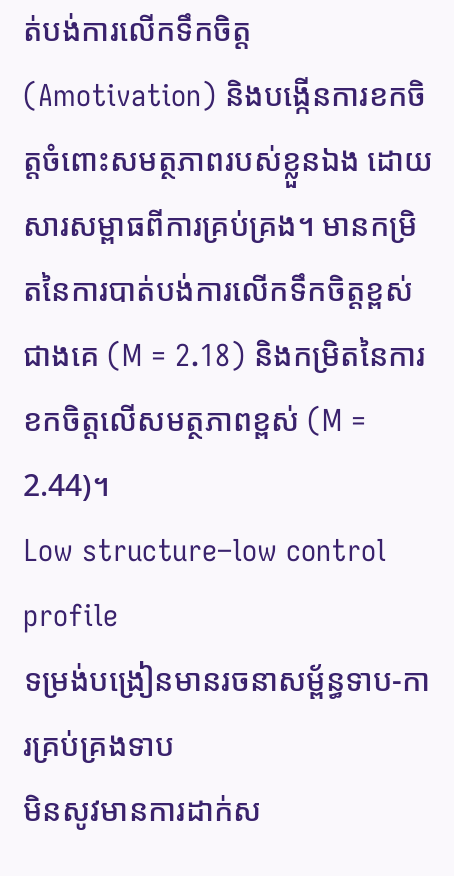ត់បង់ការលើកទឹកចិត្ត (Amotivation) និងបង្កើនការខកចិត្តចំពោះសមត្ថភាពរបស់ខ្លួនឯង ដោយសារសម្ពាធពីការគ្រប់គ្រង។ មានកម្រិតនៃការបាត់បង់ការលើកទឹកចិត្តខ្ពស់ជាងគេ (M = 2.18) និងកម្រិតនៃការខកចិត្តលើសមត្ថភាពខ្ពស់ (M = 2.44)។
Low structure–low control profile
ទម្រង់បង្រៀនមានរចនាសម្ព័ន្ធទាប-ការគ្រប់គ្រងទាប
មិនសូវមានការដាក់ស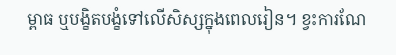ម្ពាធ ឬបង្ខិតបង្ខំទៅលើសិស្សក្នុងពេលរៀន។ ខ្វះការណែ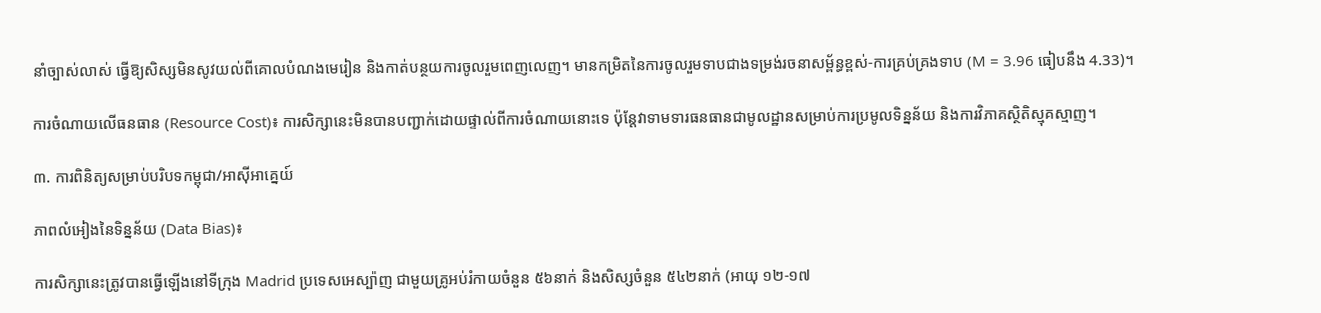នាំច្បាស់លាស់ ធ្វើឱ្យសិស្សមិនសូវយល់ពីគោលបំណងមេរៀន និងកាត់បន្ថយការចូលរួមពេញលេញ។ មានកម្រិតនៃការចូលរួមទាបជាងទម្រង់រចនាសម្ព័ន្ធខ្ពស់-ការគ្រប់គ្រងទាប (M = 3.96 ធៀបនឹង 4.33)។

ការចំណាយលើធនធាន (Resource Cost)៖ ការសិក្សានេះមិនបានបញ្ជាក់ដោយផ្ទាល់ពីការចំណាយនោះទេ ប៉ុន្តែវាទាមទារធនធានជាមូលដ្ឋានសម្រាប់ការប្រមូលទិន្នន័យ និងការវិភាគស្ថិតិស្មុគស្មាញ។

៣. ការពិនិត្យសម្រាប់បរិបទកម្ពុជា/អាស៊ីអាគ្នេយ៍

ភាពលំអៀងនៃទិន្នន័យ (Data Bias)៖

ការសិក្សានេះត្រូវបានធ្វើឡើងនៅទីក្រុង Madrid ប្រទេសអេស្ប៉ាញ ជាមួយគ្រូអប់រំកាយចំនួន ៥៦នាក់ និងសិស្សចំនួន ៥៤២នាក់ (អាយុ ១២-១៧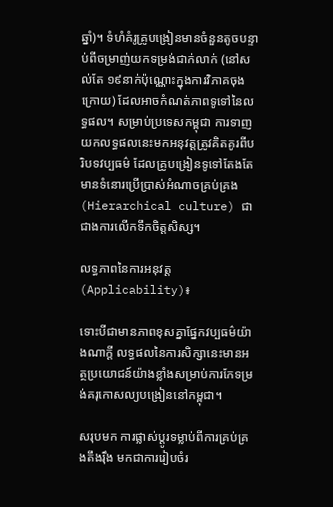ឆ្នាំ)។ ទំហំគំរូគ្រូបង្រៀនមានចំនួនតូចបន្ទាប់ពីចម្រាញ់យកទម្រង់ជាក់លាក់ (នៅសល់តែ ១៩នាក់ប៉ុណ្ណោះក្នុងការវិភាគចុងក្រោយ) ដែលអាចកំណត់ភាពទូទៅនៃលទ្ធផល។ សម្រាប់ប្រទេសកម្ពុជា ការទាញយកលទ្ធផលនេះមកអនុវត្តត្រូវគិតគូរពីបរិបទវប្បធម៌ ដែលគ្រូបង្រៀនទូទៅតែងតែមានទំនោរប្រើប្រាស់អំណាចគ្រប់គ្រង (Hierarchical culture) ជាជាងការលើកទឹកចិត្តសិស្ស។

លទ្ធភាពនៃការអនុវត្ត (Applicability)៖

ទោះបីជាមានភាពខុសគ្នាផ្នែកវប្បធម៌យ៉ាងណាក្តី លទ្ធផលនៃការសិក្សានេះមានអត្ថប្រយោជន៍យ៉ាងខ្លាំងសម្រាប់ការកែទម្រង់គរុកោសល្យបង្រៀននៅកម្ពុជា។

សរុបមក ការផ្លាស់ប្តូរទម្លាប់ពីការគ្រប់គ្រងតឹងរ៉ឹង មកជាការរៀបចំរ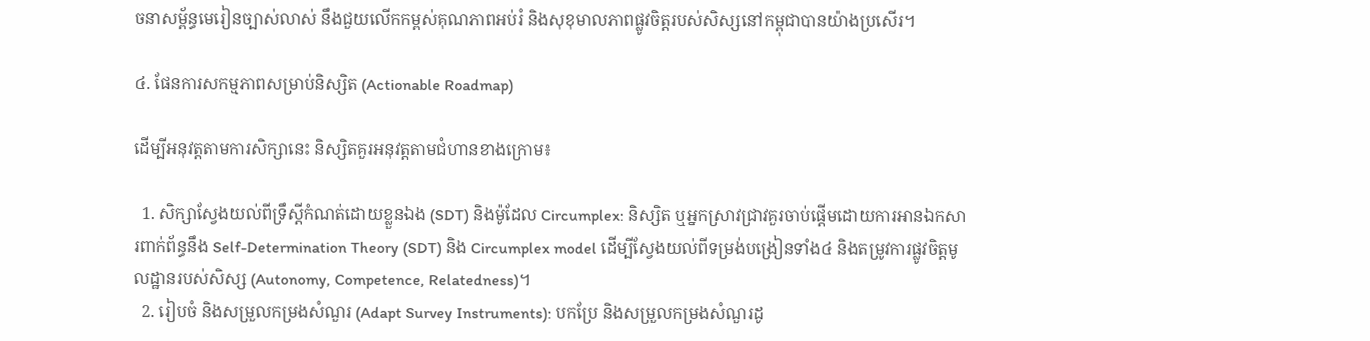ចនាសម្ព័ន្ធមេរៀនច្បាស់លាស់ នឹងជួយលើកកម្ពស់គុណភាពអប់រំ និងសុខុមាលភាពផ្លូវចិត្តរបស់សិស្សនៅកម្ពុជាបានយ៉ាងប្រសើរ។

៤. ផែនការសកម្មភាពសម្រាប់និស្សិត (Actionable Roadmap)

ដើម្បីអនុវត្តតាមការសិក្សានេះ និស្សិតគួរអនុវត្តតាមជំហានខាងក្រោម៖

  1. សិក្សាស្វែងយល់ពីទ្រឹស្តីកំណត់ដោយខ្លួនឯង (SDT) និងម៉ូដែល Circumplex: និស្សិត ឬអ្នកស្រាវជ្រាវគួរចាប់ផ្តើមដោយការអានឯកសារពាក់ព័ន្ធនឹង Self-Determination Theory (SDT) និង Circumplex model ដើម្បីស្វែងយល់ពីទម្រង់បង្រៀនទាំង៤ និងតម្រូវការផ្លូវចិត្តមូលដ្ឋានរបស់សិស្ស (Autonomy, Competence, Relatedness)។
  2. រៀបចំ និងសម្រួលកម្រងសំណួរ (Adapt Survey Instruments): បកប្រែ និងសម្រួលកម្រងសំណួរដូ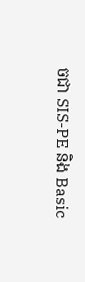ចជា SIS-PE និង Basic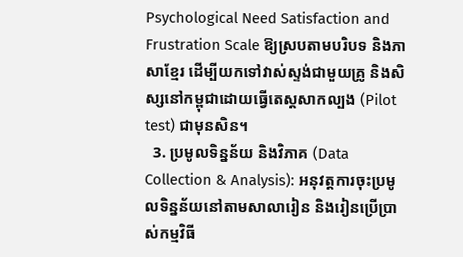Psychological Need Satisfaction and Frustration Scale ឱ្យស្របតាមបរិបទ និងភាសាខ្មែរ ដើម្បីយកទៅវាស់ស្ទង់ជាមួយគ្រូ និងសិស្សនៅកម្ពុជាដោយធ្វើតេស្តសាកល្បង (Pilot test) ជាមុនសិន។
  3. ប្រមូលទិន្នន័យ និងវិភាគ (Data Collection & Analysis): អនុវត្តការចុះប្រមូលទិន្នន័យនៅតាមសាលារៀន និងរៀនប្រើប្រាស់កម្មវិធី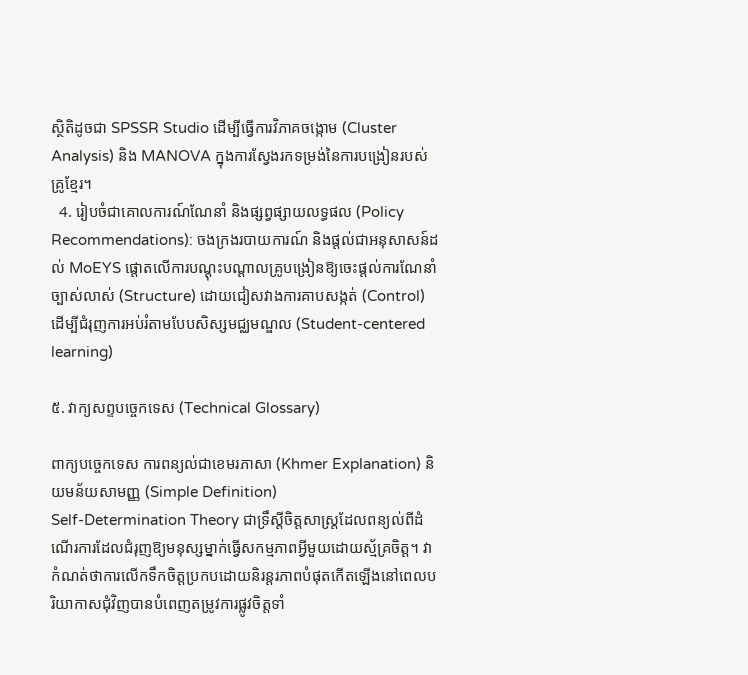ស្ថិតិដូចជា SPSSR Studio ដើម្បីធ្វើការវិភាគចង្កោម (Cluster Analysis) និង MANOVA ក្នុងការស្វែងរកទម្រង់នៃការបង្រៀនរបស់គ្រូខ្មែរ។
  4. រៀបចំជាគោលការណ៍ណែនាំ និងផ្សព្វផ្សាយលទ្ធផល (Policy Recommendations): ចងក្រងរបាយការណ៍ និងផ្តល់ជាអនុសាសន៍ដល់ MoEYS ផ្តោតលើការបណ្តុះបណ្តាលគ្រូបង្រៀនឱ្យចេះផ្តល់ការណែនាំច្បាស់លាស់ (Structure) ដោយជៀសវាងការគាបសង្កត់ (Control) ដើម្បីជំរុញការអប់រំតាមបែបសិស្សមជ្ឈមណ្ឌល (Student-centered learning)

៥. វាក្យសព្ទបច្ចេកទេស (Technical Glossary)

ពាក្យបច្ចេកទេស ការពន្យល់ជាខេមរភាសា (Khmer Explanation) និយមន័យសាមញ្ញ (Simple Definition)
Self-Determination Theory ជាទ្រឹស្តីចិត្តសាស្ត្រដែលពន្យល់ពីដំណើរការដែលជំរុញឱ្យមនុស្សម្នាក់ធ្វើសកម្មភាពអ្វីមួយដោយស្ម័គ្រចិត្ត។ វាកំណត់ថាការលើកទឹកចិត្តប្រកបដោយនិរន្តរភាពបំផុតកើតឡើងនៅពេលបរិយាកាសជុំវិញបានបំពេញតម្រូវការផ្លូវចិត្តទាំ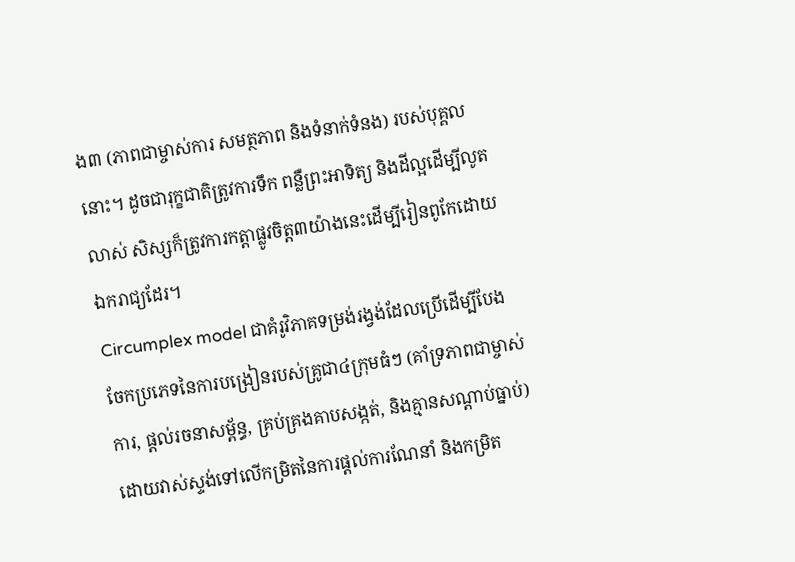ង៣ (ភាពជាម្ចាស់ការ សមត្ថភាព និងទំនាក់ទំនង) របស់បុគ្គលនោះ។ ដូចជារុក្ខជាតិត្រូវការទឹក ពន្លឺព្រះអាទិត្យ និងដីល្អដើម្បីលូតលាស់ សិស្សក៏ត្រូវការកត្តាផ្លូវចិត្ត៣យ៉ាងនេះដើម្បីរៀនពូកែដោយឯករាជ្យដែរ។
Circumplex model ជាគំរូវិភាគទម្រង់រង្វង់ដែលប្រើដើម្បីបែងចែកប្រភេទនៃការបង្រៀនរបស់គ្រូជា៤ក្រុមធំៗ (គាំទ្រភាពជាម្ចាស់ការ, ផ្តល់រចនាសម្ព័ន្ធ, គ្រប់គ្រងគាបសង្កត់, និងគ្មានសណ្តាប់ធ្នាប់) ដោយវាស់ស្ទង់ទៅលើកម្រិតនៃការផ្តល់ការណែនាំ និងកម្រិត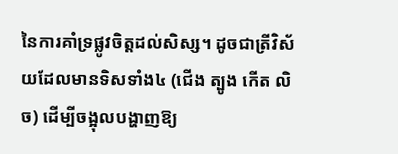នៃការគាំទ្រផ្លូវចិត្តដល់សិស្ស។ ដូចជាត្រីវិស័យដែលមានទិសទាំង៤ (ជើង ត្បូង កើត លិច) ដើម្បីចង្អុលបង្ហាញឱ្យ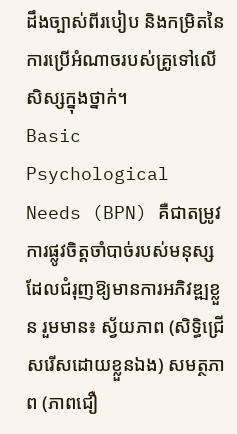ដឹងច្បាស់ពីរបៀប និងកម្រិតនៃការប្រើអំណាចរបស់គ្រូទៅលើសិស្សក្នុងថ្នាក់។
Basic Psychological Needs (BPN) គឺជាតម្រូវការផ្លូវចិត្តចាំបាច់របស់មនុស្សដែលជំរុញឱ្យមានការអភិវឌ្ឍខ្លួន រួមមាន៖ ស្វ័យភាព (សិទ្ធិជ្រើសរើសដោយខ្លួនឯង) សមត្ថភាព (ភាពជឿ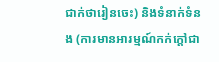ជាក់ថារៀនចេះ) និងទំនាក់ទំនង (ការមានអារម្មណ៍កក់ក្តៅជា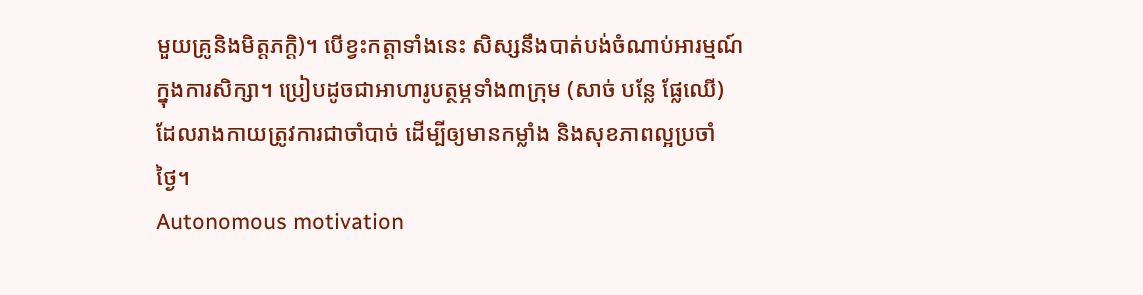មួយគ្រូនិងមិត្តភក្តិ)។ បើខ្វះកត្តាទាំងនេះ សិស្សនឹងបាត់បង់ចំណាប់អារម្មណ៍ក្នុងការសិក្សា។ ប្រៀបដូចជាអាហារូបត្ថម្ភទាំង៣ក្រុម (សាច់ បន្លែ ផ្លែឈើ) ដែលរាងកាយត្រូវការជាចាំបាច់ ដើម្បីឲ្យមានកម្លាំង និងសុខភាពល្អប្រចាំថ្ងៃ។
Autonomous motivation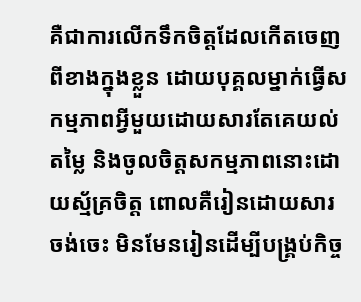គឺជាការលើកទឹកចិត្តដែលកើតចេញពីខាងក្នុងខ្លួន ដោយបុគ្គលម្នាក់ធ្វើសកម្មភាពអ្វីមួយដោយសារតែគេយល់តម្លៃ និងចូលចិត្តសកម្មភាពនោះដោយស្ម័គ្រចិត្ត ពោលគឺរៀនដោយសារចង់ចេះ មិនមែនរៀនដើម្បីបង្គ្រប់កិច្ច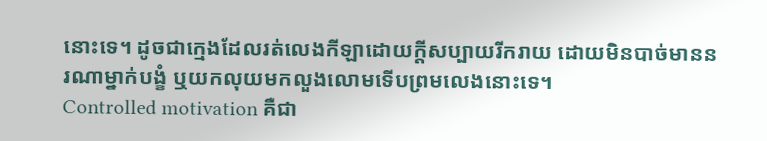នោះទេ។ ដូចជាក្មេងដែលរត់លេងកីឡាដោយក្តីសប្បាយរីករាយ ដោយមិនបាច់មាននរណាម្នាក់បង្ខំ ឬយកលុយមកលួងលោមទើបព្រមលេងនោះទេ។
Controlled motivation គឺជា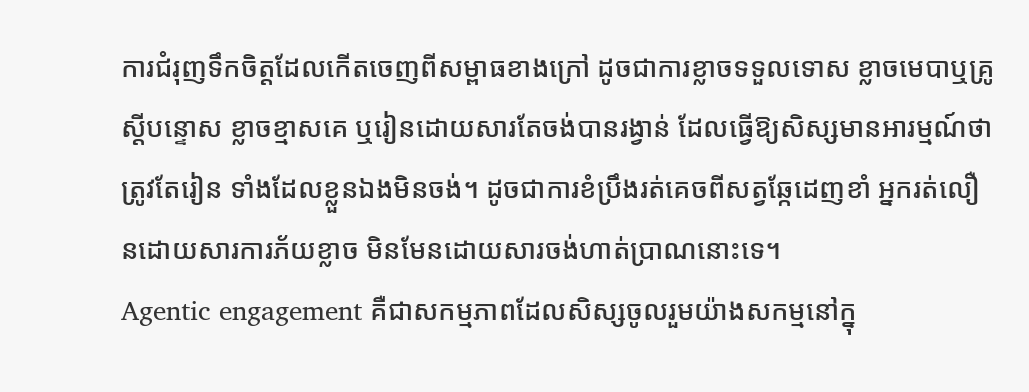ការជំរុញទឹកចិត្តដែលកើតចេញពីសម្ពាធខាងក្រៅ ដូចជាការខ្លាចទទួលទោស ខ្លាចមេបាឬគ្រូស្តីបន្ទោស ខ្លាចខ្មាសគេ ឬរៀនដោយសារតែចង់បានរង្វាន់ ដែលធ្វើឱ្យសិស្សមានអារម្មណ៍ថាត្រូវតែរៀន ទាំងដែលខ្លួនឯងមិនចង់។ ដូចជាការខំប្រឹងរត់គេចពីសត្វឆ្កែដេញខាំ អ្នករត់លឿនដោយសារការភ័យខ្លាច មិនមែនដោយសារចង់ហាត់ប្រាណនោះទេ។
Agentic engagement គឺជាសកម្មភាពដែលសិស្សចូលរួមយ៉ាងសកម្មនៅក្នុ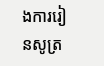ងការរៀនសូត្រ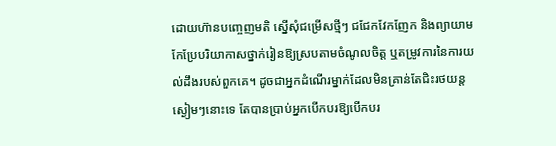ដោយហ៊ានបញ្ចេញមតិ ស្នើសុំជម្រើសថ្មីៗ ជជែកវែកញែក និងព្យាយាមកែប្រែបរិយាកាសថ្នាក់រៀនឱ្យស្របតាមចំណូលចិត្ត ឬតម្រូវការនៃការយល់ដឹងរបស់ពួកគេ។ ដូចជាអ្នកដំណើរម្នាក់ដែលមិនគ្រាន់តែជិះរថយន្តស្ងៀមៗនោះទេ តែបានប្រាប់អ្នកបើកបរឱ្យបើកបរ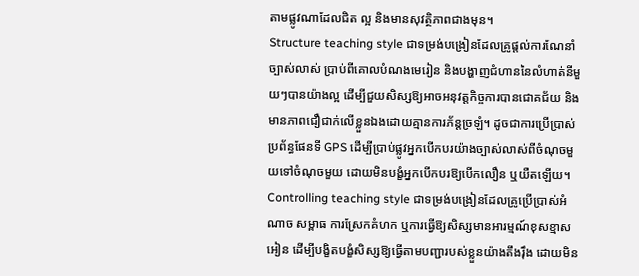តាមផ្លូវណាដែលជិត ល្អ និងមានសុវត្ថិភាពជាងមុន។
Structure teaching style ជាទម្រង់បង្រៀនដែលគ្រូផ្តល់ការណែនាំច្បាស់លាស់ ប្រាប់ពីគោលបំណងមេរៀន និងបង្ហាញជំហាននៃលំហាត់នីមួយៗបានយ៉ាងល្អ ដើម្បីជួយសិស្សឱ្យអាចអនុវត្តកិច្ចការបានជោគជ័យ និងមានភាពជឿជាក់លើខ្លួនឯងដោយគ្មានការភ័ន្តច្រឡំ។ ដូចជាការប្រើប្រាស់ប្រព័ន្ធផែនទី GPS ដើម្បីប្រាប់ផ្លូវអ្នកបើកបរយ៉ាងច្បាស់លាស់ពីចំណុចមួយទៅចំណុចមួយ ដោយមិនបង្ខំអ្នកបើកបរឱ្យបើកលឿន ឬយឺតឡើយ។
Controlling teaching style ជាទម្រង់បង្រៀនដែលគ្រូប្រើប្រាស់អំណាច សម្ពាធ ការស្រែកគំហក ឬការធ្វើឱ្យសិស្សមានអារម្មណ៍ខុសខ្មាសអៀន ដើម្បីបង្ខិតបង្ខំសិស្សឱ្យធ្វើតាមបញ្ជារបស់ខ្លួនយ៉ាងតឹងរ៉ឹង ដោយមិន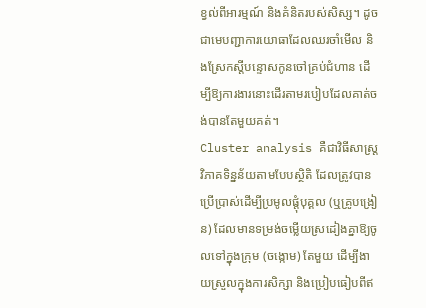ខ្វល់ពីអារម្មណ៍ និងគំនិតរបស់សិស្ស។ ដូចជាមេបញ្ជាការយោធាដែលឈរចាំមើល និងស្រែកស្តីបន្ទោសកូនចៅគ្រប់ជំហាន ដើម្បីឱ្យការងារនោះដើរតាមរបៀបដែលគាត់ចង់បានតែមួយគត់។
Cluster analysis គឺជាវិធីសាស្ត្រវិភាគទិន្នន័យតាមបែបស្ថិតិ ដែលត្រូវបានប្រើប្រាស់ដើម្បីប្រមូលផ្តុំបុគ្គល (ឬគ្រូបង្រៀន) ដែលមានទម្រង់ចម្លើយស្រដៀងគ្នាឱ្យចូលទៅក្នុងក្រុម (ចង្កោម) តែមួយ ដើម្បីងាយស្រួលក្នុងការសិក្សា និងប្រៀបធៀបពីឥ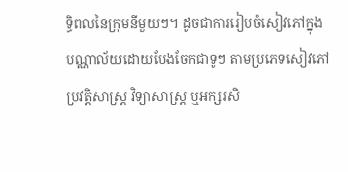ទ្ធិពលនៃក្រុមនីមួយៗ។ ដូចជាការរៀបចំសៀវភៅក្នុងបណ្ណាល័យដោយបែងចែកជាទូៗ តាមប្រភេទសៀវភៅប្រវត្តិសាស្ត្រ វិទ្យាសាស្ត្រ ឬអក្សរសិ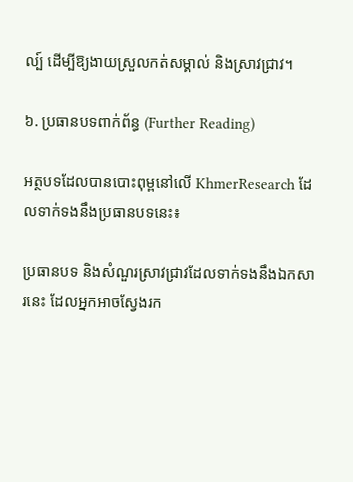ល្ប៍ ដើម្បីឱ្យងាយស្រួលកត់សម្គាល់ និងស្រាវជ្រាវ។

៦. ប្រធានបទពាក់ព័ន្ធ (Further Reading)

អត្ថបទដែលបានបោះពុម្ពនៅលើ KhmerResearch ដែលទាក់ទងនឹងប្រធានបទនេះ៖

ប្រធានបទ និងសំណួរស្រាវជ្រាវដែលទាក់ទងនឹងឯកសារនេះ ដែលអ្នកអាចស្វែងរក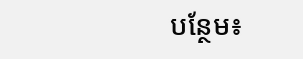បន្ថែម៖